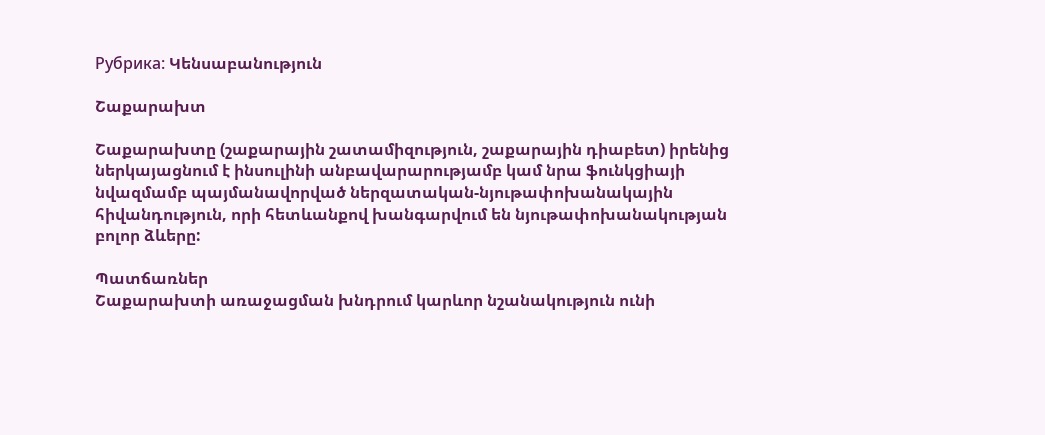Рубрика: Կենսաբանություն

Շաքարախտ

Շաքարախտը (շաքարային շատամիզություն, շաքարային դիաբետ) իրենից ներկայացնում է ինսուլինի անբավարարությամբ կամ նրա ֆունկցիայի նվազմամբ պայմանավորված ներզատական-նյութափոխանակային հիվանդություն, որի հետևանքով խանգարվում են նյութափոխանակության բոլոր ձևերը:

Պատճառներ
Շաքարախտի առաջացման խնդրում կարևոր նշանակություն ունի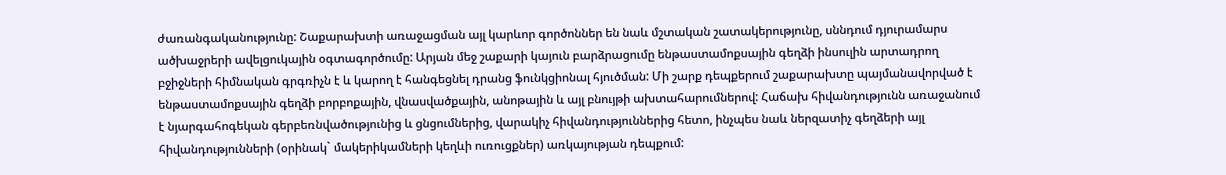ժառանգականությունը: Շաքարախտի առաջացման այլ կարևոր գործոններ են նաև մշտական շատակերությունը, սննդում դյուրամարս ածխաջրերի ավելցուկային օգտագործումը: Արյան մեջ շաքարի կայուն բարձրացումը ենթաստամոքսային գեղձի ինսուլին արտադրող բջիջների հիմնական գրգռիչն է և կարող է հանգեցնել դրանց ֆունկցիոնալ հյուծման: Մի շարք դեպքերում շաքարախտը պայմանավորված է ենթաստամոքսային գեղձի բորբոքային, վնասվածքային, անոթային և այլ բնույթի ախտահարումներով: Հաճախ հիվանդությունն առաջանում է նյարգահոգեկան գերբեռնվածությունից և ցնցումներից, վարակիչ հիվանդություններից հետո, ինչպես նաև ներզատիչ գեղձերի այլ հիվանդությունների (օրինակ` մակերիկամների կեղևի ուռուցքներ) առկայության դեպքում: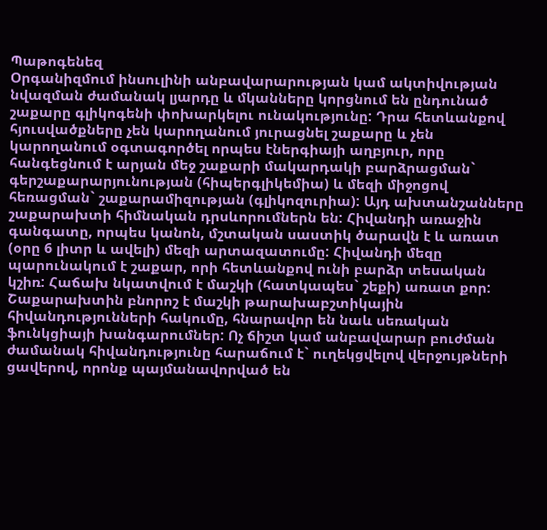Պաթոգենեզ
Օրգանիզմում ինսուլինի անբավարարության կամ ակտիվության նվազման ժամանակ լյարդը և մկանները կորցնում են ընդունած շաքարը գլիկոգենի փոխարկելու ունակությունը: Դրա հետևանքով հյուսվածքները չեն կարողանում յուրացնել շաքարը և չեն կարողանում օգտագործել որպես էներգիայի աղբյուր, որը հանգեցնում է արյան մեջ շաքարի մակարդակի բարձրացման` գերշաքարարյունության (հիպերգլիկեմիա) և մեզի միջոցով հեռացման` շաքարամիզության (գլիկոզուրիա): Այդ ախտանշանները շաքարախտի հիմնական դրսևորումներն են: Հիվանդի առաջին գանգատը, որպես կանոն, մշտական սաստիկ ծարավն է և առատ (օրը 6 լիտր և ավելի) մեզի արտազատումը: Հիվանդի մեզը պարունակում է շաքար, որի հետևանքով ունի բարձր տեսական կշիռ: Հաճախ նկատվում է մաշկի (հատկապես` շեքի) առատ քոր: Շաքարախտին բնորոշ է մաշկի թարախաբշտիկային հիվանդությունների հակումը, հնարավոր են նաև սեռական ֆունկցիայի խանգարումներ: Ոչ ճիշտ կամ անբավարար բուժման ժամանակ հիվանդությունը հարաճում է` ուղեկցվելով վերջույթների ցավերով, որոնք պայմանավորված են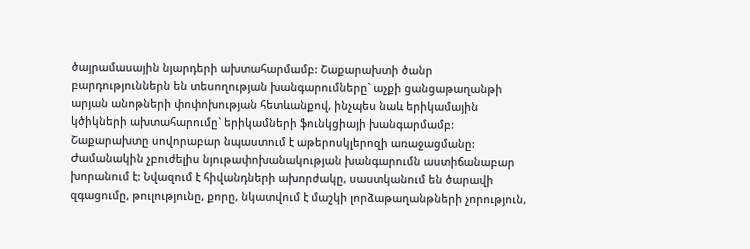ծայրամասային նյարդերի ախտահարմամբ: Շաքարախտի ծանր բարդություններն են տեսողության խանգարումները` աչքի ցանցաթաղանթի արյան անոթների փոփոխության հետևանքով, ինչպես նաև երիկամային կծիկների ախտահարումը` երիկամների ֆունկցիայի խանգարմամբ: Շաքարախտը սովորաբար նպաստում է աթերոսկլերոզի առաջացմանը: Ժամանակին չբուժելիս նյութափոխանակության խանգարումն աստիճանաբար խորանում է: Նվազում է հիվանդների ախորժակը, սաստկանում են ծարավի զգացումը, թուլությունը, քորը, նկատվում է մաշկի լորձաթաղանթների չորություն,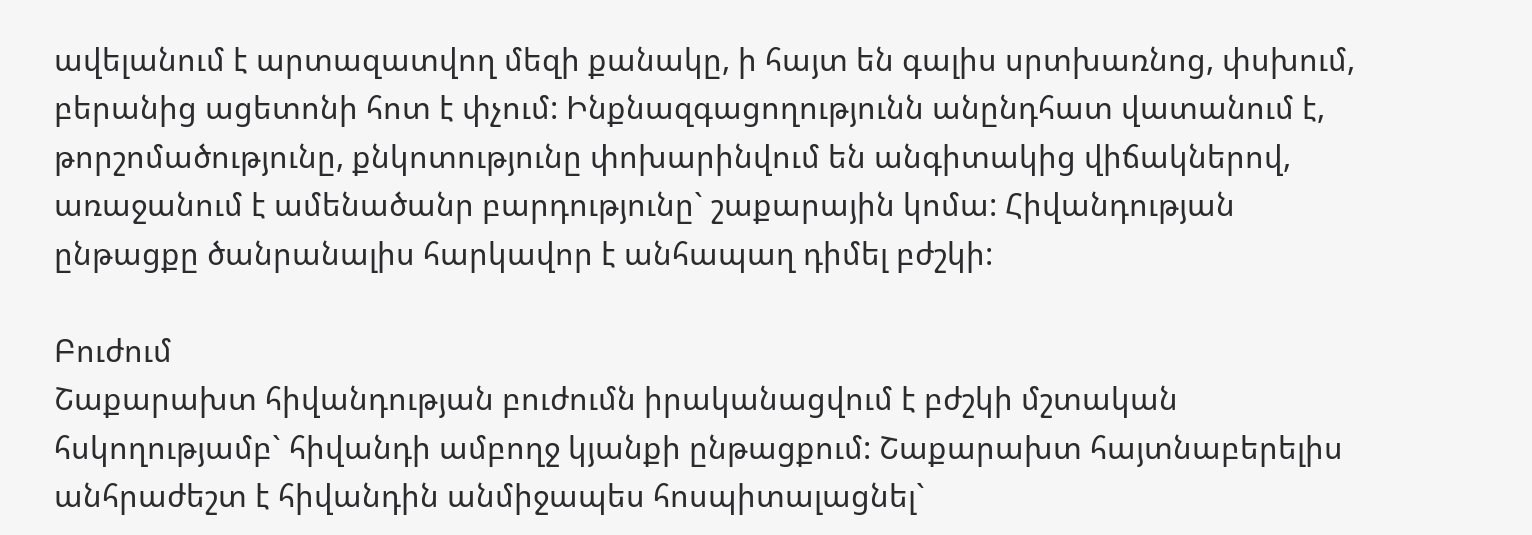ավելանում է արտազատվող մեզի քանակը, ի հայտ են գալիս սրտխառնոց, փսխում, բերանից ացետոնի հոտ է փչում: Ինքնազգացողությունն անընդհատ վատանում է, թորշոմածությունը, քնկոտությունը փոխարինվում են անգիտակից վիճակներով, առաջանում է ամենածանր բարդությունը` շաքարային կոմա: Հիվանդության ընթացքը ծանրանալիս հարկավոր է անհապաղ դիմել բժշկի:

Բուժում
Շաքարախտ հիվանդության բուժումն իրականացվում է բժշկի մշտական հսկողությամբ` հիվանդի ամբողջ կյանքի ընթացքում: Շաքարախտ հայտնաբերելիս անհրաժեշտ է հիվանդին անմիջապես հոսպիտալացնել`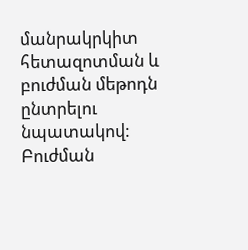մանրակրկիտ հետազոտման և բուժման մեթոդն ընտրելու նպատակով: Բուժման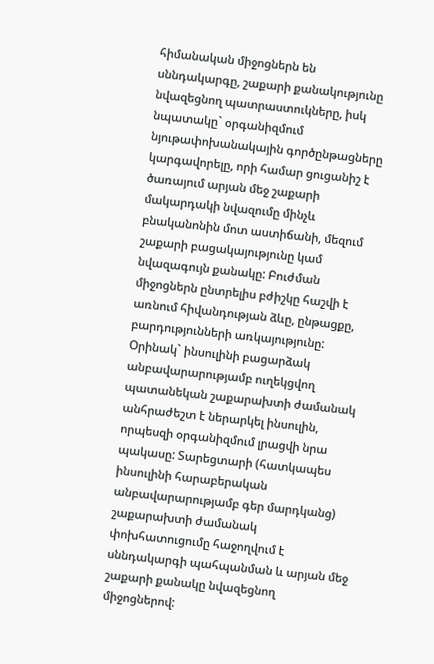հիմանական միջոցներն են սննդակարգը, շաքարի քանակությունը նվազեցնող պատրաստուկները, իսկ նպատակը` օրգանիզմում նյութափոխանակային գործընթացները կարգավորելը, որի համար ցուցանիշ է ծառայում արյան մեջ շաքարի մակարդակի նվազումը մինչև բնականոնին մոտ աստիճանի, մեզում շաքարի բացակայությունը կամ նվազագույն քանակը: Բուժման միջոցներն ընտրելիս բժիշկը հաշվի է առնում հիվանդության ձևը, ընթացքը, բարդությունների առկայությունը: Օրինակ` ինսուլինի բացարձակ անբավարարությամբ ուղեկցվող պատանեկան շաքարախտի ժամանակ անհրաժեշտ է ներարկել ինսուլին, որպեսզի օրգանիզմում լրացվի նրա պակասը: Տարեցտարի (հատկապես ինսուլինի հարաբերական անբավարարությամբ գեր մարդկանց) շաքարախտի ժամանակ փոխհատուցումը հաջողվում է սննդակարգի պահպանման և արյան մեջ շաքարի քանակը նվազեցնող միջոցներով: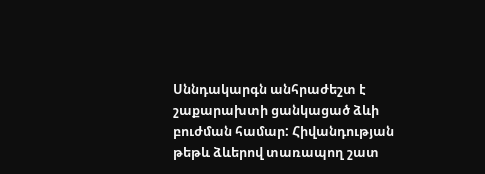Սննդակարգն անհրաժեշտ է շաքարախտի ցանկացած ձևի բուժման համար: Հիվանդության թեթև ձևերով տառապող շատ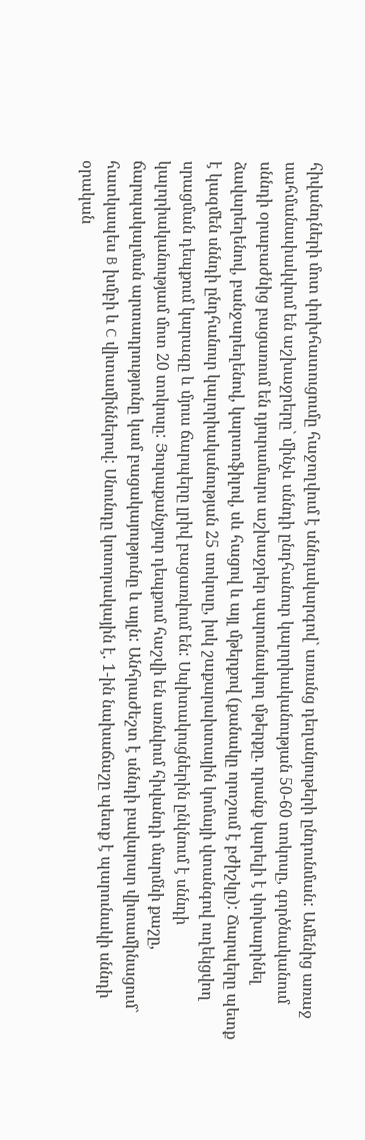հիվանդների մոտ փոխհատուցումը հաջողվում է սննդակարգով` առանց դեղանյութերի ընդունման: Ամենից առաջ սահմանափակվում են աշխաջրերը` մինչև սննդի ընդհանուր կալորիականության 50-60 տոկոսը, գործնականում սննդի օրաբաժնից բացառում են դյուրամարս աշխաջրեր պարունակող մթերքը. դրանք կարելի է փոխարինել ձավարեղենով, բանջարեղենով, կարտոֆիլով, սև հացով և այլ մթերքով (քանակը որոշում է բժիշկը): Ճարպերը պետք է կազմեն սննդի ընդհանուր կալորիականության 25 տոկոսը, իսկ շաքարախտային կոմայի վտանգով ուղեկցվող սրացման դեպքում կարագը և մյուս ճարպերը լրիվ բացառվում են: Սպիտակուցներին ընկնում է սննդի կալորիականությամ մոտ 20 տոկոսը: Յուրաքանչյուր դեպքում հաշվի են առնվում հիվանդի մարմնի քաշը, ճարպակալման արտադրությունը կամ բացակայությունը և այլն: Անհրաժեշտ է սննդի բավարար վիտամինացում` հատկապես B խմբի և C վիտամիններով: Սնունդը կոտորակային է. 1-ին նախաճաշը պետք է պարունակի սննդի օրական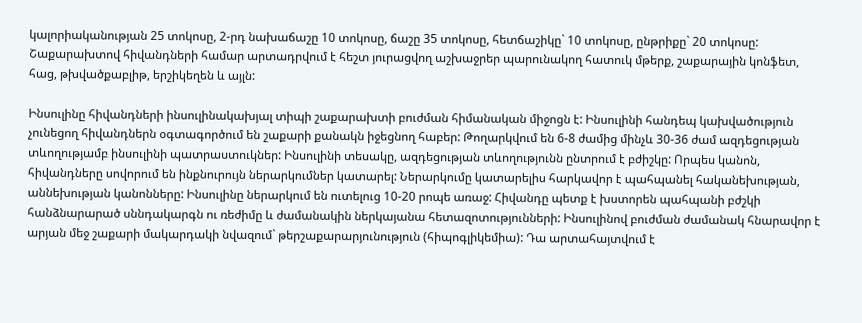կալորիականության 25 տոկոսը, 2-րդ նախաճաշը 10 տոկոսը, ճաշը 35 տոկոսը, հետճաշիկը` 10 տոկոսը, ընթրիքը` 20 տոկոսը: Շաքարախտով հիվանդների համար արտադրվում է հեշտ յուրացվող աշխաջրեր պարունակող հատուկ մթերք, շաքարային կոնֆետ, հաց, թխվածքաբլիթ, երշիկեղեն և այլն:

Ինսուլինը հիվանդների ինսուլինակախյալ տիպի շաքարախտի բուժման հիմանական միջոցն է: Ինսուլինի հանդեպ կախվածություն չունեցող հիվանդներն օգտագործում են շաքարի քանակն իջեցնող հաբեր: Թողարկվում են 6-8 ժամից մինչև 30-36 ժամ ազդեցության տևողությամբ ինսուլինի պատրաստուկներ: Ինսուլինի տեսակը, ազդեցության տևողությունն ընտրում է բժիշկը: Որպես կանոն, հիվանդները սովորում են ինքնուրույն ներարկումներ կատարել: Ներարկումը կատարելիս հարկավոր է պահպանել հականեխության, աննեխության կանոնները: Ինսուլինը ներարկում են ուտելուց 10-20 րոպե առաջ: Հիվանդը պետք է խստորեն պահպանի բժշկի հանձնարարած սննդակարգն ու ռեժիմը և ժամանակին ներկայանա հետազոտությունների: Ինսուլինով բուժման ժամանակ հնարավոր է արյան մեջ շաքարի մակարդակի նվազում` թերշաքարարյունություն (հիպոգլիկեմիա): Դա արտահայտվում է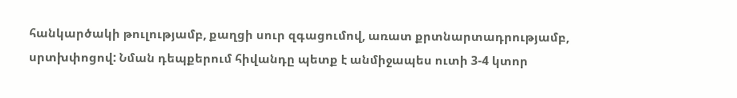հանկարծակի թուլությամբ, քաղցի սուր զգացումով, առատ քրտնարտադրությամբ, սրտխփոցով: Նման դեպքերում հիվանդը պետք է անմիջապես ուտի 3-4 կտոր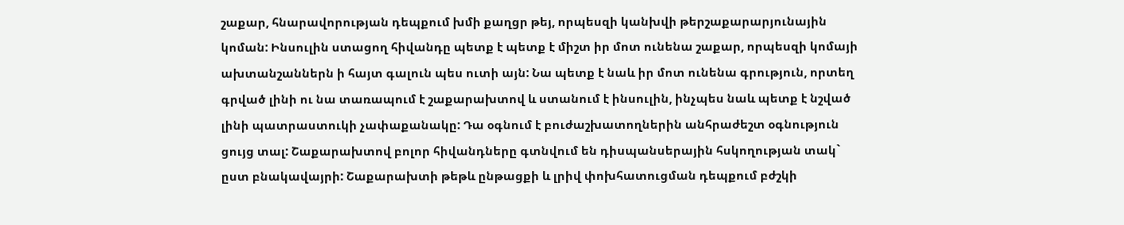շաքար, հնարավորության դեպքում խմի քաղցր թեյ, որպեսզի կանխվի թերշաքարարյունային կոման: Ինսուլին ստացող հիվանդը պետք է պետք է միշտ իր մոտ ունենա շաքար, որպեսզի կոմայի ախտանշաններն ի հայտ գալուն պես ուտի այն: Նա պետք է նաև իր մոտ ունենա գրություն, որտեղ գրված լինի ու նա տառապում է շաքարախտով և ստանում է ինսուլին, ինչպես նաև պետք է նշված լինի պատրաստուկի չափաքանակը: Դա օգնում է բուժաշխատողներին անհրաժեշտ օգնություն ցույց տալ: Շաքարախտով բոլոր հիվանդները գտնվում են դիսպանսերային հսկողության տակ` ըստ բնակավայրի: Շաքարախտի թեթև ընթացքի և լրիվ փոխհատուցման դեպքում բժշկի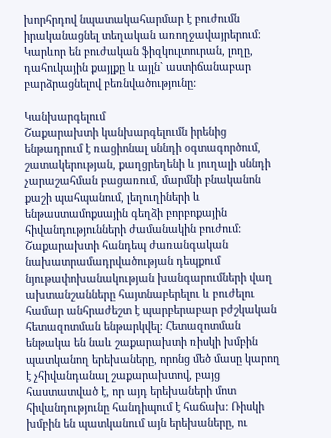խորհրդով նպատակահարմար է բուժումն իրականացնել տեղական առողջավայրերում: Կարևոր են բուժական ֆիզկուլտուրան, լողը, դահուկային քայլքը և այլն` աստիճանաբար բարձրացնելով բեռնվածությունը:

Կանխարգելում
Շաքարախտի կանխարգելումն իրենից ենթադրում է ռացիոնալ սննդի օգտագործում, շատակերության, քաղցրեղենի և յուղալի սննդի չարաշահման բացառում, մարմնի բնականոն քաշի պահպանում, լեղուղիների և ենթաստամոքսային գեղձի բորբոքային հիվանդությունների ժամանակին բուժում: Շաքարախտի հանդեպ ժառանգական նախատրամադրվածության դեպքում նյութափոխանակության խանգարումների վաղ ախտանշանները հայտնաբերելու և բուժելու համար անհրաժեշտ է պարբերաբար բժշկական հետազոտման ենթարկվել: Հետազոտման ենթակա են նաև շաքարախտի ռիսկի խմբին պատկանող երեխաները, որոնց մեծ մասը կարող է չհիվանդանալ շաքարախտով, բայց հաստատված է, որ այդ երեխաների մոտ հիվանդությունը հանդիպում է հաճախ: Ռիսկի խմբին են պատկանում այն երեխաները, ու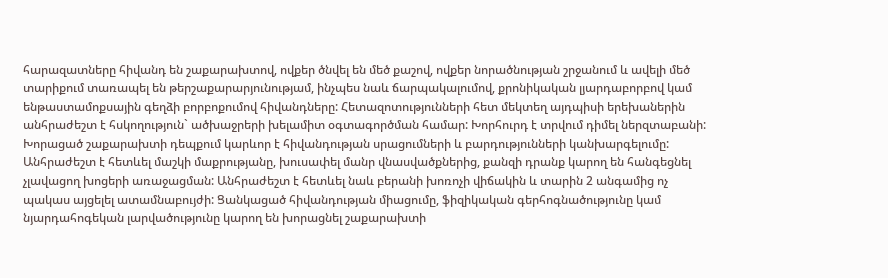հարազատները հիվանդ են շաքարախտով, ովքեր ծնվել են մեծ քաշով, ովքեր նորածնության շրջանում և ավելի մեծ տարիքում տառապել են թերշաքարարյունությամ, ինչպես նաև ճարպակալումով, քրոնիկական լյարդաբորբով կամ ենթաստամոքսային գեղձի բորբոքումով հիվանդները: Հետազոտությունների հետ մեկտեղ այդպիսի երեխաներին անհրաժեշտ է հսկողություն` ածխաջրերի խելամիտ օգտագործման համար: Խորհուրդ է տրվում դիմել ներզտաբանի: Խորացած շաքարախտի դեպքում կարևոր է հիվանդության սրացումների և բարդությունների կանխարգելումը: Անհրաժեշտ է հետևել մաշկի մաքրությանը, խուսափել մանր վնասվածքներից, քանզի դրանք կարող են հանգեցնել չլավացող խոցերի առաջացման: Անհրաժեշտ է հետևել նաև բերանի խոռոչի վիճակին և տարին 2 անգամից ոչ պակաս այցելել ատամնաբույժի: Ցանկացած հիվանդության միացումը, ֆիզիկական գերհոգնածությունը կամ նյարդահոգեկան լարվածությունը կարող են խորացնել շաքարախտի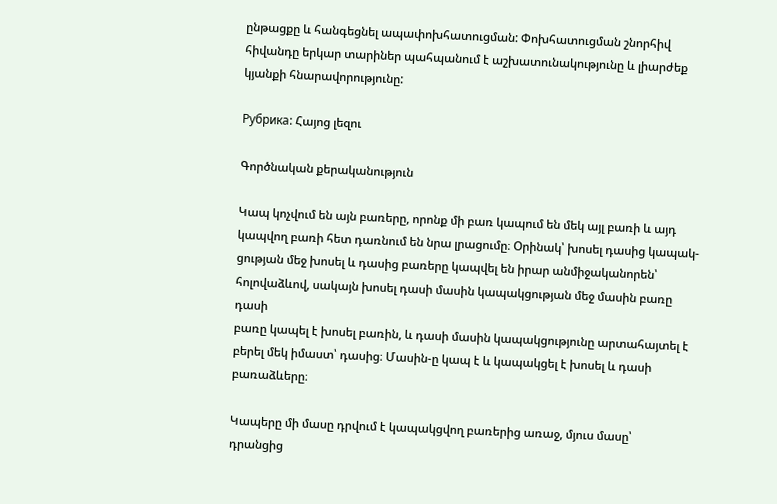ընթացքը և հանգեցնել ապափոխհատուցման: Փոխհատուցման շնորհիվ հիվանդը երկար տարիներ պահպանում է աշխատունակությունը և լիարժեք կյանքի հնարավորությունը:

Рубрика: Հայոց լեզու

Գործնական քերականություն

Կապ կոչվում են այն բառերը, որոնք մի բառ կապում են մեկ այլ բառի և այդ
կապվող բառի հետ դառնում են նրա լրացումը։ Օրինակ՝ խոսել դասից կապակ-
ցության մեջ խոսել և դասից բառերը կապվել են իրար անմիջականորեն՝
հոլովաձևով, սակայն խոսել դասի մասին կապակցության մեջ մասին բառը դասի
բառը կապել է խոսել բառին, և դասի մասին կապակցությունը արտահայտել է
բերել մեկ իմաստ՝ դասից։ Մասին-ը կապ է և կապակցել է խոսել և դասի
բառաձևերը։

Կապերը մի մասը դրվում է կապակցվող բառերից առաջ, մյուս մասը՝
դրանցից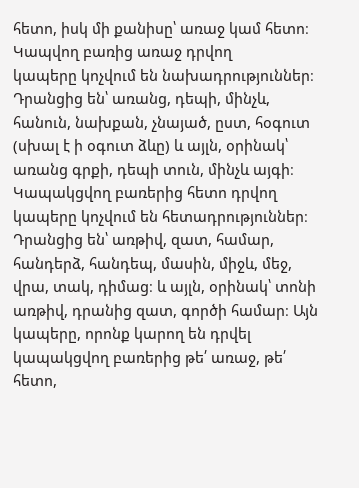հետո, իսկ մի քանիսը՝ առաջ կամ հետո։ Կապվող բառից առաջ դրվող
կապերը կոչվում են նախադրություններ։ Դրանցից են՝ առանց, դեպի, մինչև,
հանուն, նախքան, չնայած, ըստ, հօգուտ (սխալ է ի օգուտ ձևը) և այլն, օրինակ՝
առանց գրքի, դեպի տուն, մինչև այգի։ Կապակցվող բառերից հետո դրվող
կապերը կոչվում են հետադրություններ։ Դրանցից են՝ առթիվ, զատ, համար,
հանդերձ, հանդեպ, մասին, միջև, մեջ, վրա, տակ, դիմաց։ և այլն, օրինակ՝ տոնի
առթիվ, դրանից զատ, գործի համար։ Այն կապերը, որոնք կարող են դրվել
կապակցվող բառերից թե՛ առաջ, թե՛ հետո,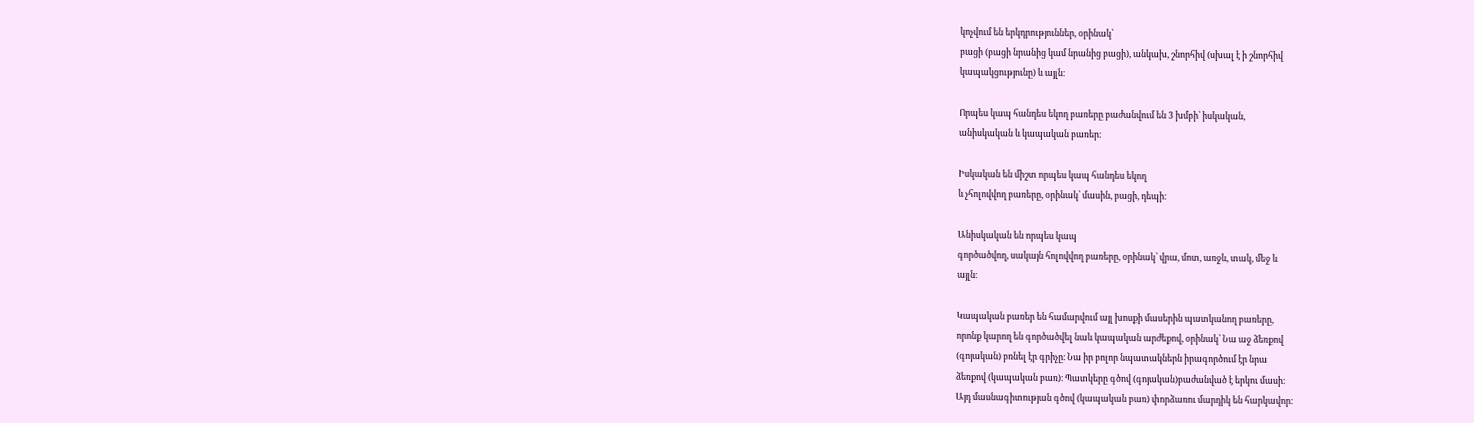կոչվում են երկդրություններ, օրինակ՝
բացի (բացի նրանից կամ նրանից բացի), անկախ, շնորհիվ (սխալ է ի շնորհիվ
կապակցությունը) և այլն։

Որպես կապ հանդես եկող բառերը բաժանվում են 3 խմբի՝ իսկական,
անիսկական և կապական բառեր։

Իսկական են միշտ որպես կապ հանդես եկող
և չհոլովվող բառերը, օրինակ՝ մասին, բացի, դեպի։

Անիսկական են որպես կապ
գործածվող, սակայն հոլովվող բառերը, օրինակ՝ վրա, մոտ, առջև, տակ, մեջ և
այլն։

Կապական բառեր են համարվում այլ խոսքի մասերին պատկանող բառերը,
որոնք կարող են գործածվել նաև կապական արժեքով, օրինակ՝ Նա աջ ձեռքով
(գոյական) բռնել էր գրիչը։ Նա իր բոլոր նպատակներն իրագործում էր նրա
ձեռքով (կապական բառ)։ Պատկերը գծով (գոյական)բաժանված է երկու մասի։
Այդ մասնագիտության գծով (կապական բառ) փորձառու մարդիկ են հարկավոր։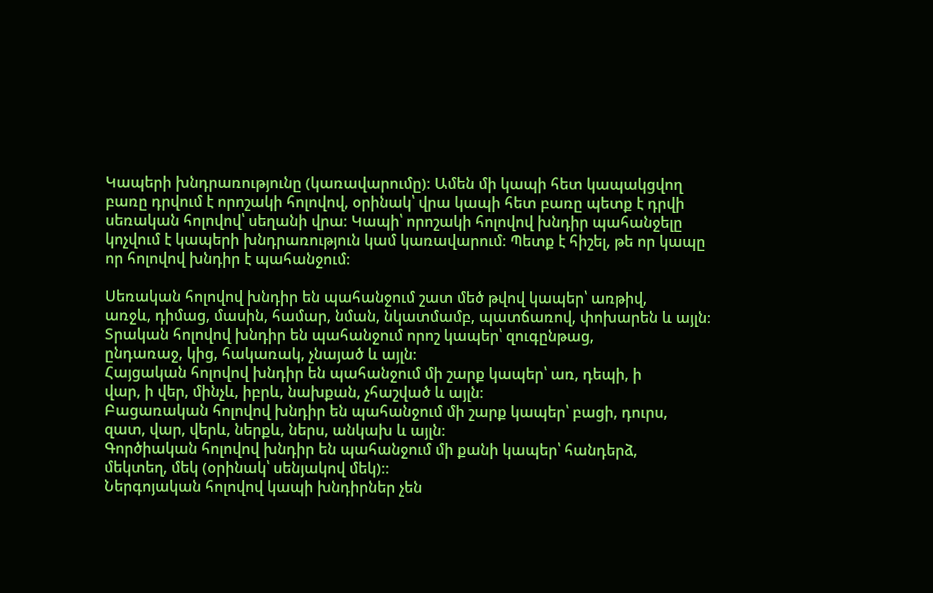Կապերի խնդրառությունը (կառավարումը)։ Ամեն մի կապի հետ կապակցվող
բառը դրվում է որոշակի հոլովով, օրինակ՝ վրա կապի հետ բառը պետք է դրվի
սեռական հոլովով՝ սեղանի վրա։ Կապի՝ որոշակի հոլովով խնդիր պահանջելը
կոչվում է կապերի խնդրառություն կամ կառավարում։ Պետք է հիշել, թե որ կապը
որ հոլովով խնդիր է պահանջում։

Սեռական հոլովով խնդիր են պահանջում շատ մեծ թվով կապեր՝ առթիվ,
առջև, դիմաց, մասին, համար, նման, նկատմամբ, պատճառով, փոխարեն և այլն։
Տրական հոլովով խնդիր են պահանջում որոշ կապեր՝ զուգընթաց,
ընդառաջ, կից, հակառակ, չնայած և այլն։
Հայցական հոլովով խնդիր են պահանջում մի շարք կապեր՝ առ, դեպի, ի
վար, ի վեր, մինչև, իբրև, նախքան, չհաշված և այլն։
Բացառական հոլովով խնդիր են պահանջում մի շարք կապեր՝ բացի, դուրս,
զատ, վար, վերև, ներքև, ներս, անկախ և այլն։
Գործիական հոլովով խնդիր են պահանջում մի քանի կապեր՝ հանդերձ,
մեկտեղ, մեկ (օրինակ՝ սենյակով մեկ)։։
Ներգոյական հոլովով կապի խնդիրներ չեն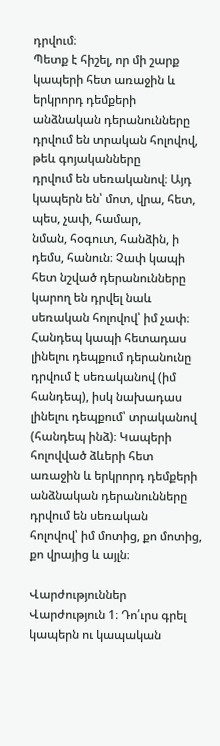դրվում։
Պետք է հիշել, որ մի շարք կապերի հետ առաջին և երկրորդ դեմքերի
անձնական դերանունները դրվում են տրական հոլովով, թեև գոյականները
դրվում են սեռականով։ Այդ կապերն են՝ մոտ, վրա, հետ, պես, չափ, համար,
նման, հօգուտ, հանձին, ի դեմս, հանուն։ Չափ կապի հետ նշված դերանունները
կարող են դրվել նաև սեռական հոլովով՝ իմ չափ։ Հանդեպ կապի հետադաս
լինելու դեպքում դերանունը դրվում է սեռականով (իմ հանդեպ), իսկ նախադաս
լինելու դեպքում՝ տրականով (հանդեպ ինձ)։ Կապերի հոլովված ձևերի հետ
առաջին և երկրորդ դեմքերի անձնական դերանունները դրվում են սեռական
հոլովով՝ իմ մոտից, քո մոտից, քո վրայից և այլն։

Վարժություններ
Վարժություն 1։ Դո՛ւրս գրել կապերն ու կապական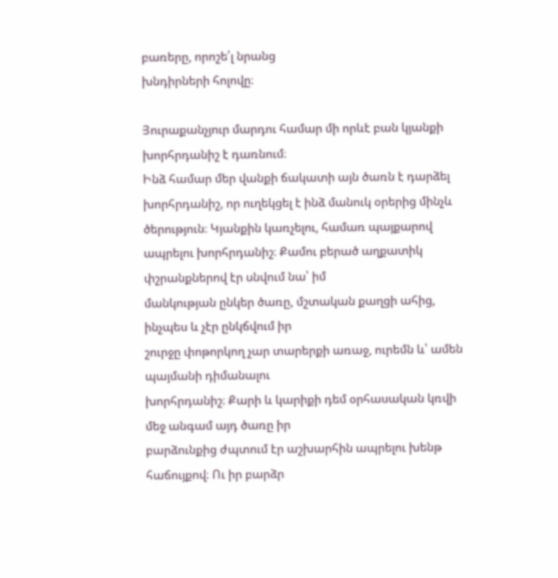բառերը, որոշե՛լ նրանց
խնդիրների հոլովը։

Յուրաքանչյուր մարդու համար մի որևէ բան կյանքի խորհրդանիշ է դառնում։
Ինձ համար մեր վանքի ճակատի այն ծառն է դարձել խորհրդանիշ, որ ուղեկցել է ինձ մանուկ օրերից մինչև ծերություն։ Կյանքին կառչելու, համառ պայքարով
ապրելու խորհրդանիշ։ Քամու բերած աղքատիկ փշրանքներով էր սնվում նա՝ իմ
մանկության ընկեր ծառը, մշտական քաղցի ահից, ինչպես և չէր ընկճվում իր
շուրջը փոթորկող չար տարերքի առաջ, ուրեմն և՝ ամեն պայմանի դիմանալու
խորհրդանիշ։ Քարի և կարիքի դեմ օրհասական կռվի մեջ անգամ այդ ծառը իր
բարձունքից ժպտում էր աշխարհին ապրելու խենթ հաճույքով։ Ու իր բարձր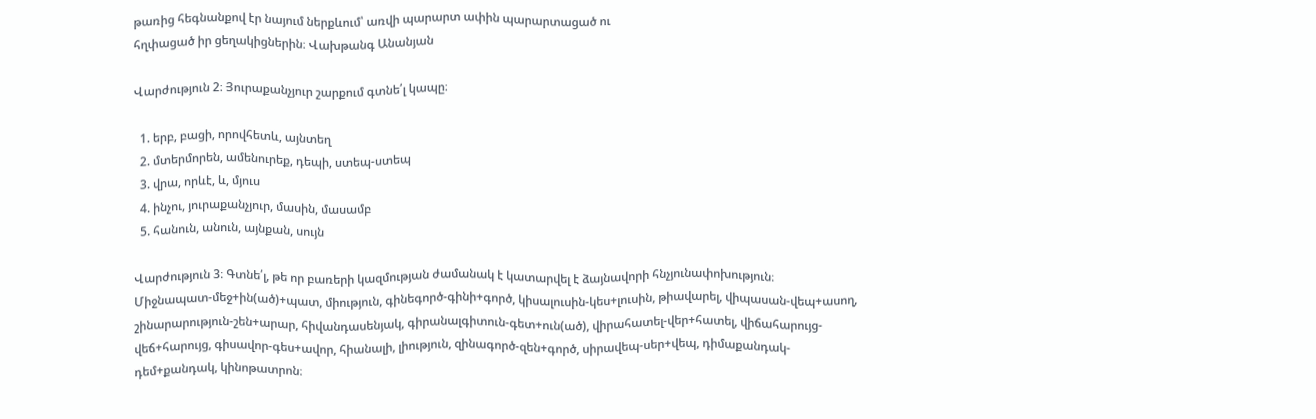թառից հեգնանքով էր նայում ներքևում՝ առվի պարարտ ափին պարարտացած ու
հղփացած իր ցեղակիցներին։ Վախթանգ Անանյան

Վարժություն 2։ Յուրաքանչյուր շարքում գտնե՛լ կապը։

  1. երբ, բացի, որովհետև, այնտեղ
  2. մտերմորեն, ամենուրեք, դեպի, ստեպ-ստեպ
  3. վրա, որևէ, և, մյուս
  4. ինչու, յուրաքանչյուր, մասին, մասամբ
  5. հանուն, անուն, այնքան, սույն

Վարժություն 3։ Գտնե՛լ, թե որ բառերի կազմության ժամանակ է կատարվել է ձայնավորի հնչյունափոխություն։
Միջնապատ-մեջ+ին(ած)+պատ, միություն, գինեգործ-գինի+գործ, կիսալուսին-կես+լուսին, թիավարել, վիպասան-վեպ+ասող, շինարարություն-շեն+արար, հիվանդասենյակ, գիրանալգիտուն-գետ+ուն(ած), վիրահատել-վեր+հատել, վիճահարույց-վեճ+հարույց, գիսավոր-գես+ավոր, հիանալի, լիություն, զինագործ-զեն+գործ, սիրավեպ-սեր+վեպ, դիմաքանդակ-դեմ+քանդակ, կինոթատրոն։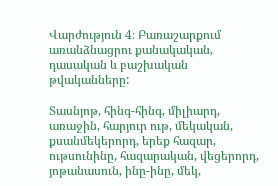Վարժություն 4։ Բառաշարքում առանձնացրու քանակական, դասական և բաշխական թվականները:

Տասնյոթ, հինգ-հինգ, միլիարդ, առաջին, հարյուր ութ, մեկական, քսանմեկերորդ, երեք հազար, ութսունինը, հազարական, վեցերորդ, յոթանասուն, ինը-ինը, մեկ,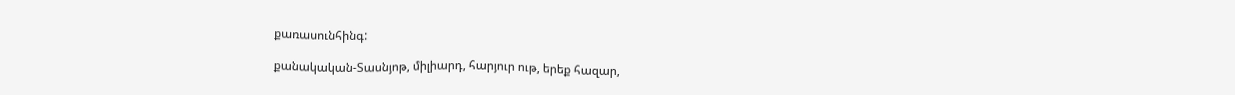քառասունհինգ:

քանակական-Տասնյոթ, միլիարդ, հարյուր ութ, երեք հազար,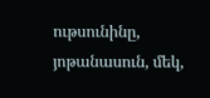ութսունինը, յոթանասուն, մեկ,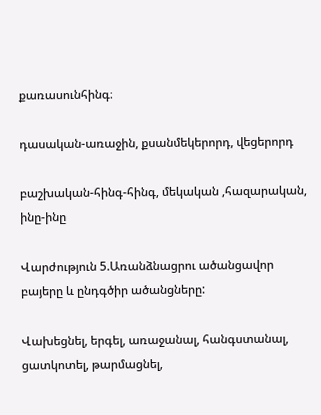քառասունհինգ։

դասական-առաջին, քսանմեկերորդ, վեցերորդ

բաշխական-հինգ-հինգ, մեկական ,հազարական, ինը-ինը

Վարժություն 5.Առանձնացրու ածանցավոր բայերը և ընդգծիր ածանցները:

Վախեցնել, երգել, առաջանալ, հանգստանալ, ցատկոտել, թարմացնել,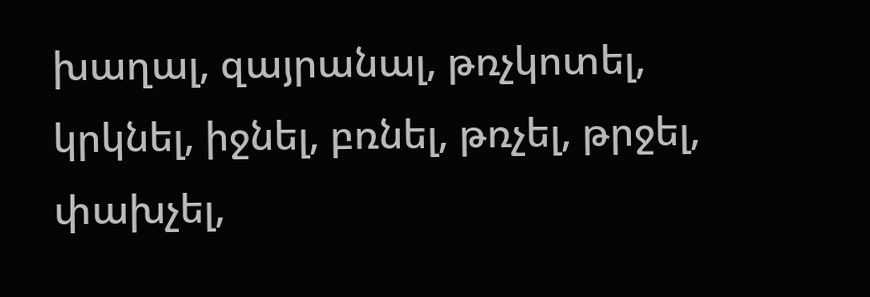խաղալ, զայրանալ, թռչկոտել, կրկնել, իջնել, բռնել, թռչել, թրջել, փախչել,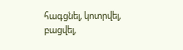հագցնել, կոտրվել, բացվել,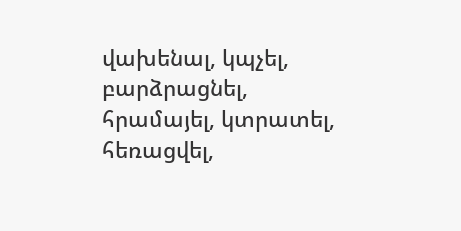վախենալ, կպչել, բարձրացնել, հրամայել, կտրատել, հեռացվել,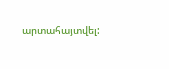արտահայտվել: